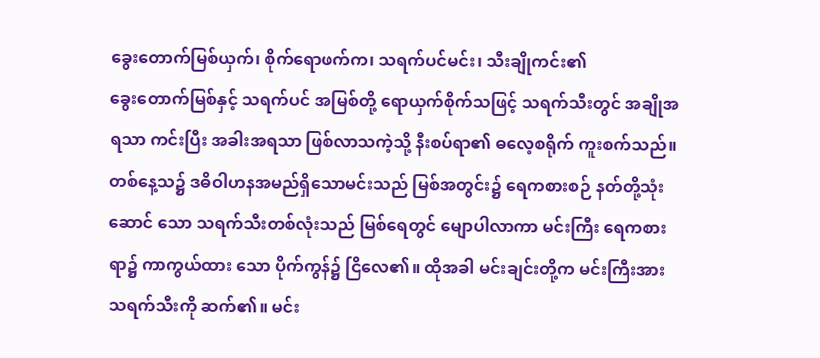ခွေးတောက်မြစ်ယှက်၊ စိုက်ရောဖက်က၊ သရက်ပင်မင်း၊ သီးချိုကင်း၏
ခွေးတောက်မြစ်နှင့် သရက်ပင် အမြစ်တို့ ရောယှက်စိုက်သဖြင့် သရက်သီးတွင် အချိုအရသာ ကင်းပြီး အခါးအရသာ ဖြစ်လာသကဲ့သို့ နီးစပ်ရာ၏ ဓလေ့စရိုက် ကူးစက်သည်။
တစ်နေ့သ၌ ဒဓိဝါဟနအမည်ရှိသောမင်းသည် မြစ်အတွင်း၌ ရေကစားစဉ် နတ်တို့သုံးဆောင် သော သရက်သီးတစ်လုံးသည် မြစ်ရေတွင် မျောပါလာကာ မင်းကြီး ရေကစားရာ၌ ကာကွယ်ထား သော ပိုက်ကွန်၌ ငြိလေ၏။ ထိုအခါ မင်းချင်းတို့က မင်းကြီးအား သရက်သီးကို ဆက်၏။ မင်း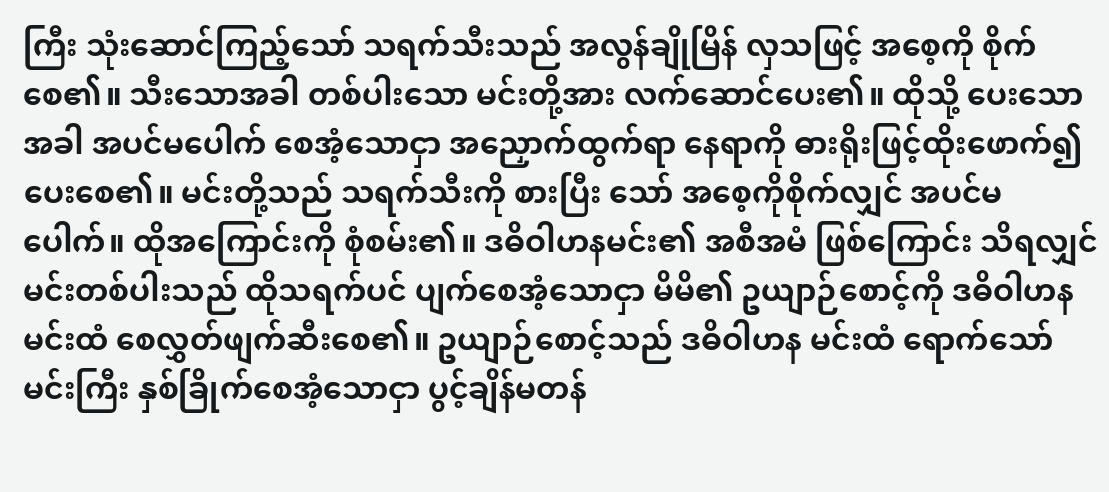ကြီး သုံးဆောင်ကြည့်သော် သရက်သီးသည် အလွန်ချိုမြိန် လှသဖြင့် အစေ့ကို စိုက်စေ၏။ သီးသောအခါ တစ်ပါးသော မင်းတို့အား လက်ဆောင်ပေး၏။ ထိုသို့ ပေးသောအခါ အပင်မပေါက် စေအံ့သောငှာ အညှောက်ထွက်ရာ နေရာကို ဓားရိုးဖြင့်ထိုးဖောက်၍ ပေးစေ၏။ မင်းတို့သည် သရက်သီးကို စားပြီး သော် အစေ့ကိုစိုက်လျှင် အပင်မပေါက်။ ထိုအကြောင်းကို စုံစမ်း၏။ ဒဓိဝါဟနမင်း၏ အစီအမံ ဖြစ်ကြောင်း သိရလျှင် မင်းတစ်ပါးသည် ထိုသရက်ပင် ပျက်စေအံ့သောငှာ မိမိ၏ ဥယျာဉ်စောင့်ကို ဒဓိဝါဟန မင်းထံ စေလွှတ်ဖျက်ဆီးစေ၏။ ဥယျာဉ်စောင့်သည် ဒဓိဝါဟန မင်းထံ ရောက်သော် မင်းကြီး နှစ်ခြိုက်စေအံ့သောငှာ ပွင့်ချိန်မတန်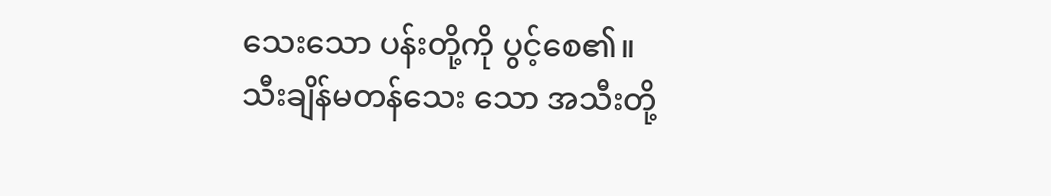သေးသော ပန်းတို့ကို ပွင့်စေ၏။ သီးချိန်မတန်သေး သော အသီးတို့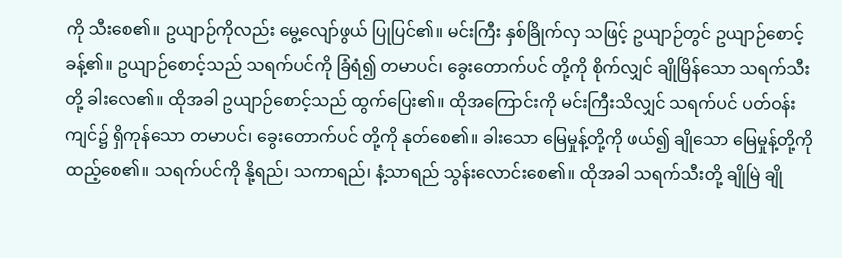ကို သီးစေ၏။ ဥယျာဉ်ကိုလည်း မွေ့လျော်ဖွယ် ပြုပြင်၏။ မင်းကြီး နှစ်ခြိုက်လှ သဖြင့် ဥယျာဉ်တွင် ဥယျာဉ်စောင့် ခန့်၏။ ဥယျာဉ်စောင့်သည် သရက်ပင်ကို ခြံရံ၍ တမာပင်၊ ခွေးတောက်ပင် တို့ကို စိုက်လျှင် ချိုမြိန်သော သရက်သီးတို့ ခါးလေ၏။ ထိုအခါ ဥယျာဉ်စောင့်သည် ထွက်ပြေး၏။ ထိုအကြောင်းကို မင်းကြီးသိလျှင် သရက်ပင် ပတ်ဝန်းကျင်၌ ရှိကုန်သော တမာပင်၊ ခွေးတောက်ပင် တို့ကို နုတ်စေ၏။ ခါးသော မြေမှုန့်တို့ကို ဖယ်၍ ချိုသော မြေမှုန့်တို့ကို ထည့်စေ၏။ သရက်ပင်ကို နို့ရည်၊ သကာရည်၊ နံ့သာရည် သွန်းလောင်းစေ၏။ ထိုအခါ သရက်သီးတို့ ချိုမြဲ ချို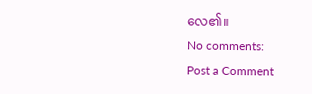လေ၏။
No comments:
Post a Comment